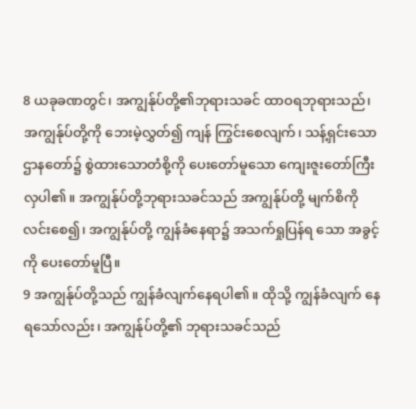8 ယခုခဏတွင်၊ အကျွန်ုပ်တို့၏ဘုရားသခင် ထာဝရဘုရားသည်၊ အကျွန်ုပ်တို့ကို ဘေးမဲ့လွှတ်၍ ကျန် ကြွင်းစေလျက်၊ သန့်ရှင်းသော ဌာနတော်၌ စွဲထားသောတံစို့ကို ပေးတော်မူသော ကျေးဇူးတော်ကြီးလှပါ၏။ အကျွန်ုပ်တို့ဘုရားသခင်သည် အကျွန်ုပ်တို့ မျက်စိကိုလင်းစေ၍၊ အကျွန်ုပ်တို့ ကျွန်ခံနေရာ၌ အသက်ရှုပြန်ရ သော အခွင့်ကို ပေးတော်မူပြီ။
9 အကျွန်ုပ်တို့သည် ကျွန်ခံလျက်နေရပါ၏။ ထိုသို့ ကျွန်ခံလျက် နေရသော်လည်း၊ အကျွန်ုပ်တို့၏ ဘုရားသခင်သည်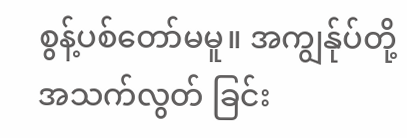စွန့်ပစ်တော်မမူ။ အကျွန်ုပ်တို့ အသက်လွတ် ခြင်း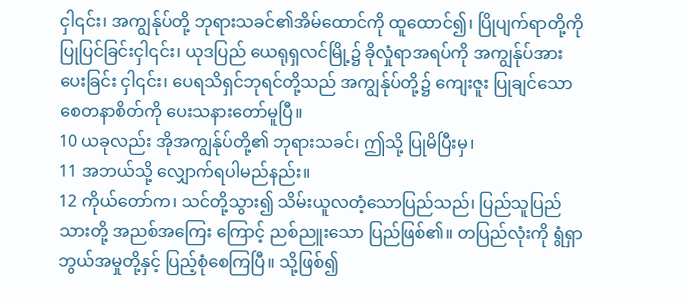ငှါ၎င်း၊ အကျွန်ုပ်တို့ ဘုရားသခင်၏အိမ်ထောင်ကို ထူထောင်၍၊ ပြိုပျက်ရာတို့ကို ပြုပြင်ခြင်းငှါ၎င်း၊ ယုဒပြည် ယေရုရှလင်မြို့၌ ခိုလှုံရာအရပ်ကို အကျွန်ုပ်အား ပေးခြင်း ငှါ၎င်း၊ ပေရသိရှင်ဘုရင်တို့သည် အကျွန်ုပ်တို့၌ ကျေးဇူး ပြုချင်သော စေတနာစိတ်ကို ပေးသနားတော်မူပြီ။
10 ယခုလည်း အိုအကျွန်ုပ်တို့၏ ဘုရားသခင်၊ ဤသို့ ပြုမိပြီးမှ၊
11 အဘယ်သို့ လျှောက်ရပါမည်နည်း။
12 ကိုယ်တော်က၊ သင်တို့သွား၍ သိမ်းယူလတံ့သောပြည်သည်၊ ပြည်သူပြည်သားတို့ အညစ်အကြေး ကြောင့် ညစ်ညူးသော ပြည်ဖြစ်၏။ တပြည်လုံးကို ရွံရှာဘွယ်အမှုတို့နှင့် ပြည့်စုံစေကြပြီ။ သို့ဖြစ်၍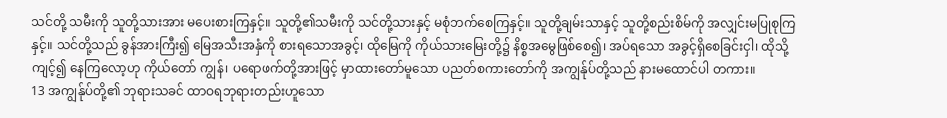သင်တို့ သမီးကို သူတို့သားအား မပေးစားကြနှင့်။ သူတို့၏သမီးကို သင်တို့သားနှင့် မစုံဘက်စေကြနှင့်။ သူတို့ချမ်းသာနှင့် သူတို့စည်းစိမ်ကို အလျှင်းမပြုစုကြနှင့်။ သင်တို့သည် ခွန်အားကြီး၍ မြေအသီးအနှံကို စားရသောအခွင့်၊ ထိုမြေကို ကိုယ်သားမြေးတို့၌ နိစ္စအမွေဖြစ်စေ၍၊ အပ်ရသော အခွင့်ရှိစေခြင်းငှါ၊ ထိုသို့ကျင့်၍ နေကြလော့ဟု ကိုယ်တော် ကျွန်၊ ပရောဖက်တို့အားဖြင့် မှာထားတော်မူသော ပညတ်စကားတော်ကို အကျွန်ုပ်တို့သည် နားမထောင်ပါ တကား။
13 အကျွန်ုပ်တို့၏ ဘုရားသခင် ထာဝရဘုရားတည်းဟူသော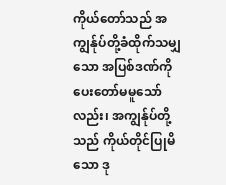ကိုယ်တော်သည် အကျွန်ုပ်တို့ခံထိုက်သမျှသော အပြစ်ဒဏ်ကို ပေးတော်မမူသော်လည်း၊ အကျွန်ုပ်တို့သည် ကိုယ်တိုင်ပြုမိသော ဒု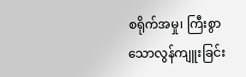စရိုက်အမှု၊ ကြီးစွာသောလွန်ကျူးခြင်း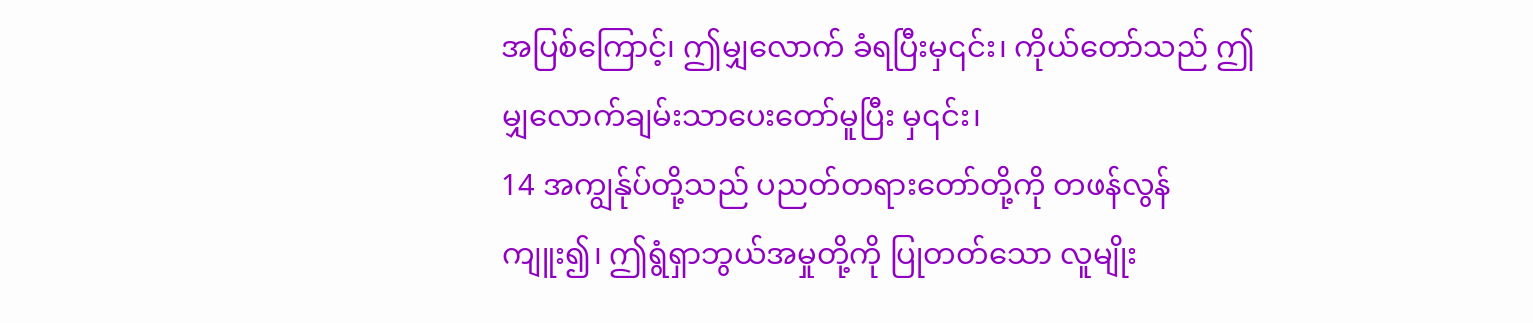အပြစ်ကြောင့်၊ ဤမျှလောက် ခံရပြီးမှ၎င်း၊ ကိုယ်တော်သည် ဤမျှလောက်ချမ်းသာပေးတော်မူပြီး မှ၎င်း၊
14 အကျွန်ုပ်တို့သည် ပညတ်တရားတော်တို့ကို တဖန်လွန်ကျူး၍၊ ဤရွံရှာဘွယ်အမှုတို့ကို ပြုတတ်သော လူမျိုး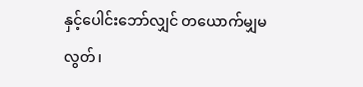နှင့်ပေါင်းဘော်လျှင် တယောက်မျှမလွတ်၊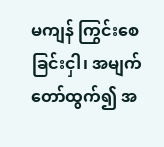မကျန် ကြွင်းစေခြင်းငှါ၊ အမျက်တော်ထွက်၍ အ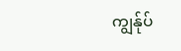ကျွန်ုပ်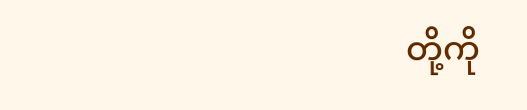တို့ကို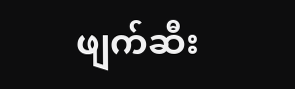ဖျက်ဆီး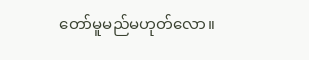တော်မူမည်မဟုတ်လော။